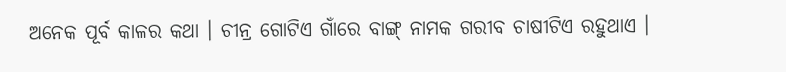ଅନେକ ପୂର୍ବ କାଳର କଥା । ଚୀନ୍ର ଗୋଟିଏ ଗାଁରେ ବାଙ୍ଗ୍ ନାମକ ଗରୀବ ଚାଷୀଟିଏ ରହୁଥାଏ ।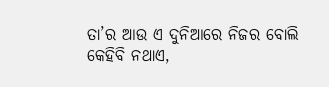ତା’ର ଆଉ ଏ ଦୁନିଆରେ ନିଜର ବୋଲି କେହିବି ନଥାଏ,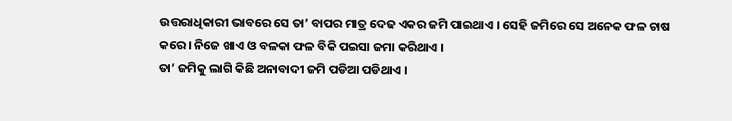ଉତ୍ତରାଧିକାରୀ ଭାବରେ ସେ ତା’ ବାପର ମାତ୍ର ଦେଢ ଏକର ଜମି ପାଇଥାଏ । ସେହି ଜମିରେ ସେ ଅନେକ ଫଳ ଚାଷ କରେ । ନିଜେ ଖାଏ ଓ ବଳକା ଫଳ ବିକି ପଇସା ଜମା କରିଥାଏ ।
ତା’ ଜମିକୁ ଲାଗି କିଛି ଅନାବାଦୀ ଜମି ପଡିଆ ପଡିଥାଏ ।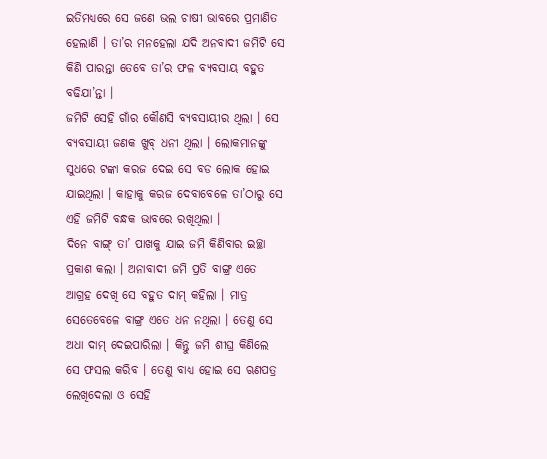ଇତିମଧ୍ୟରେ ସେ ଜଣେ ଭଲ ଚାଷୀ ଭାବରେ ପ୍ରମାଣିତ ହେଲାଣି । ତା’ର ମନହେଲା ଯଦି ଅନବାଦୀ ଜମିଟି ସେ କିଣି ପାରନ୍ତା ତେବେ ତା’ର ଫଳ ବ୍ୟବସାୟ ବହୁତ ବଢିଯା’ନ୍ତା ।
ଜମିଟି ସେହି ଗାଁର କୌଣସି ବ୍ୟବସାୟୀର ଥିଲା । ସେ ବ୍ୟବସାୟୀ ଜଣକ ଖୁବ୍ ଧନୀ ଥିଲା । ଲୋକମାନଙ୍କୁ ସୁଧରେ ଟଙ୍କା କରଜ ଦେଇ ସେ ବଡ ଲୋକ ହୋଇ ଯାଇଥିଲା । କାହାକୁ କରଜ ଦେବାବେଳେ ତା’ଠାରୁ ସେ ଏହି ଜମିଟି ବନ୍ଧକ ଭାବରେ ରଖିଥିଲା ।
ଦିନେ ବାଙ୍ଗ୍ ତା’ ପାଖକୁ ଯାଇ ଜମି କିଣିବାର ଇଚ୍ଛା ପ୍ରକାଶ କଲା । ଅନାବାଦୀ ଜମି ପ୍ରତି ବାଙ୍ଗ୍ର ଏତେ ଆଗ୍ରହ ଦେଖି ସେ ବହୁତ ଦାମ୍ କହିଲା । ମାତ୍ର ସେତେବେଳେ ବାଙ୍ଗ୍ର ଏତେ ଧନ ନଥିଲା । ତେଣୁ ସେ ଅଧା ଦାମ୍ ଦେଇପାରିଲା । କିନ୍ତୁ ଜମି ଶୀଘ୍ର କିଣିଲେ ସେ ଫସଲ କରିବ । ତେଣୁ ବାଧ୍ୟ ହୋଇ ସେ ଋଣପତ୍ର ଲେଖିଦେଲା ଓ ସେହି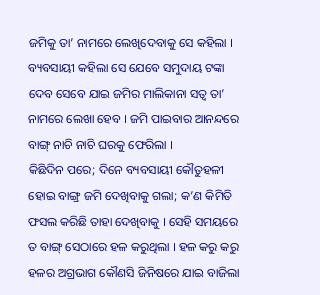ଜମିକୁ ତା’ ନାମରେ ଲେଖିଦେବାକୁ ସେ କହିଲା । ବ୍ୟବସାୟୀ କହିଲା ସେ ଯେବେ ସମୁଦାୟ ଟଙ୍କା ଦେବ ସେବେ ଯାଇ ଜମିର ମାଲିକାନା ସତ୍ୱ ତା’ ନାମରେ ଲେଖା ହେବ । ଜମି ପାଇବାର ଆନନ୍ଦରେ ବାଙ୍ଗ୍ ନାଚି ନାଚି ଘରକୁ ଫେରିଲା ।
କିଛିଦିନ ପରେ; ଦିନେ ବ୍ୟବସାୟୀ କୌତୁହଳୀ ହୋଇ ବାଙ୍ଗ୍ର ଜମି ଦେଖିବାକୁ ଗଲା; କ’ଣ କିମିତି ଫସଲ କରିଛି ତାହା ଦେଖିବାକୁ । ସେହି ସମୟରେ ତ ବାଙ୍ଗ୍ ସେଠାରେ ହଳ କରୁଥିଲା । ହଳ କରୁ କରୁ ହଳର ଅଗ୍ରଭାଗ କୌଣସି ଜିନିଷରେ ଯାଇ ବାଜିଲା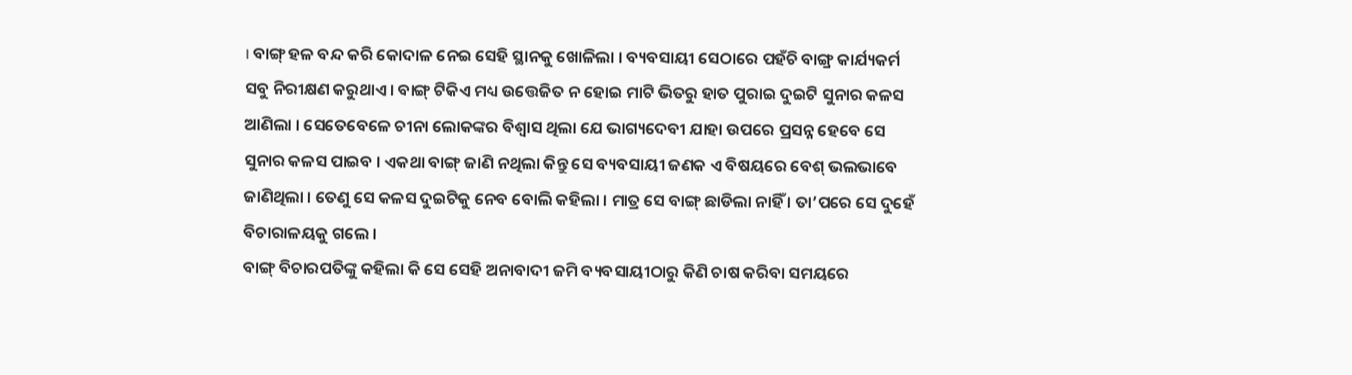। ବାଙ୍ଗ୍ ହଳ ବନ୍ଦ କରି କୋଦାଳ ନେଇ ସେହି ସ୍ଥାନକୁ ଖୋଳିଲା । ବ୍ୟବସାୟୀ ସେଠାରେ ପହଁଚି ବାଙ୍ଗ୍ର କାର୍ଯ୍ୟକର୍ମ ସବୁ ନିରୀକ୍ଷଣ କରୁଥାଏ । ବାଙ୍ଗ୍ ଟିକିଏ ମଧ୍ୟ ଉତ୍ତେଜିତ ନ ହୋଇ ମାଟି ଭିତରୁ ହାତ ପୁରାଇ ଦୁଇଟି ସୁନାର କଳସ ଆଣିଲା । ସେତେବେଳେ ଚୀନା ଲୋକଙ୍କର ବିଶ୍ୱାସ ଥିଲା ଯେ ଭାଗ୍ୟଦେବୀ ଯାହା ଉପରେ ପ୍ରସନ୍ନ ହେବେ ସେ ସୁନାର କଳସ ପାଇବ । ଏକଥା ବାଙ୍ଗ୍ ଜାଣି ନଥିଲା କିନ୍ତୁ ସେ ବ୍ୟବସାୟୀ ଜଣକ ଏ ବିଷୟରେ ବେଶ୍ ଭଲଭାବେ ଜାଣିଥିଲା । ତେଣୁ ସେ କଳସ ଦୁଇଟିକୁ ନେବ ବୋଲି କହିଲା । ମାତ୍ର ସେ ବାଙ୍ଗ୍ ଛାଡିଲା ନାହିଁ । ତା’ପରେ ସେ ଦୁହେଁ ବିଚାରାଳୟକୁ ଗଲେ ।
ବାଙ୍ଗ୍ ବିଚାରପତିଙ୍କୁ କହିଲା କି ସେ ସେହି ଅନାବାଦୀ ଜମି ବ୍ୟବସାୟୀଠାରୁ କିଣି ଚାଷ କରିବା ସମୟରେ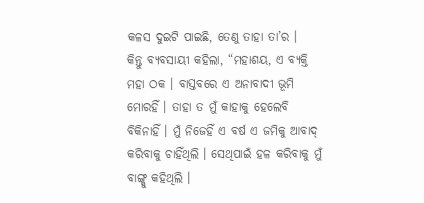କଳସ ଦୁଇଟି ପାଇଛି, ତେଣୁ ତାହା ତା’ର ।
କିନ୍ତୁ ବ୍ୟବସାୟୀ କହିଲା, “ମହାଶୟ, ଏ ବ୍ୟକ୍ତି ମହା ଠକ । ବାସ୍ତବରେ ଏ ଅନାବାଦୀ ଭୂମି ମୋରହିଁ । ତାହା ତ ମୁଁ କାହାକୁ ହେଲେବି ବିକିନାହିଁ । ମୁଁ ନିଜେହିଁ ଏ ବର୍ଷ ଏ ଜମିକୁ ଆବାଦ୍ କରିବାକୁ ଚାହିଁଥିଲି । ସେଥିପାଇଁ ହଳ କରିବାକୁ ମୁଁ ବାଙ୍ଗ୍କୁ କହିଥିଲି ।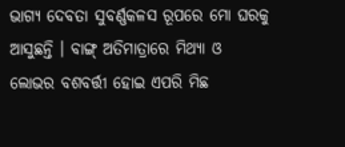ଭାଗ୍ୟ ଦେବତା ସୁବର୍ଣ୍ଣକଳସ ରୂପରେ ମୋ ଘରକୁ ଆସୁଛନ୍ତି । ବାଙ୍ଗ୍ ଅତିମାତ୍ରାରେ ମିଥ୍ୟା ଓ ଲୋଭର ବଶବର୍ତ୍ତୀ ହୋଇ ଏପରି ମିଛ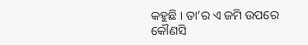କହୁଛି । ତା’ର ଏ ଜମି ଉପରେ କୌଣସି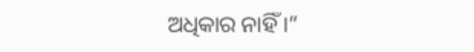ଅଧିକାର ନାହିଁ ।”